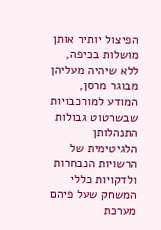הפיצול יותיר אותן מושלות בכיפה, ללא שיהיה מעליהן מבוגר מרסן, המודע למורכבויות שבשרטוט גבולות התנהלותן הלגיטימית של הרשויות הנבחרות ולדקויות כללי המשחק שעל פיהם מערכת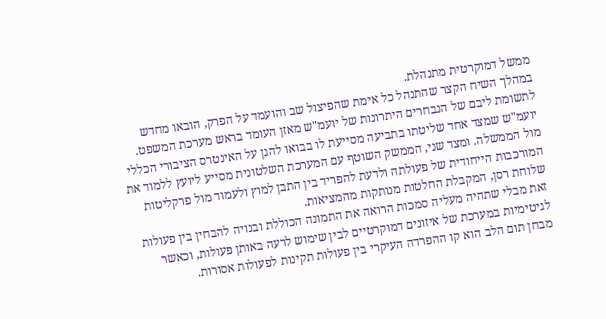ממשל דמוקרטית מתנהלת.
במהלך השיח הקצר שהתנהל כל אימת שהפיצול שב והועמד על הפרק, הובאו מחדש לתשומת ליבם של הנבחרים היתרונות של יועמ"ש מאזן העומד בראש מערכת המשפט.
יועמ"ש שמצד אחד שליטתו בתביעה מסייעת לו בבואו להגן על האינטרס הציבורי הכללי מול הממשלה. ומצד שני, הממשק השוטף עם המערכת השלטונית מסייע ליועץ ללמוד את המורכבות הייחודית של פעולתה ולדעת להפריד בין התבן למוץ ולעמוד מול פרקליטות שלוחת רסן, המקבלת החלטות מנותקות מהמציאות.
זאת מבלי שתהיה מעליה סמכות הרואה את התמונה הכוללת ובנויה להבחין בין פעולות לגיטימיות במערכת של איזונים דמוקרטיים לבין שימוש לרעה באותן פעולות, וכאשר מבחן תום הלב הוא קו ההפרדה העיקרי בין פעולות תקינות לפעולות אסורות.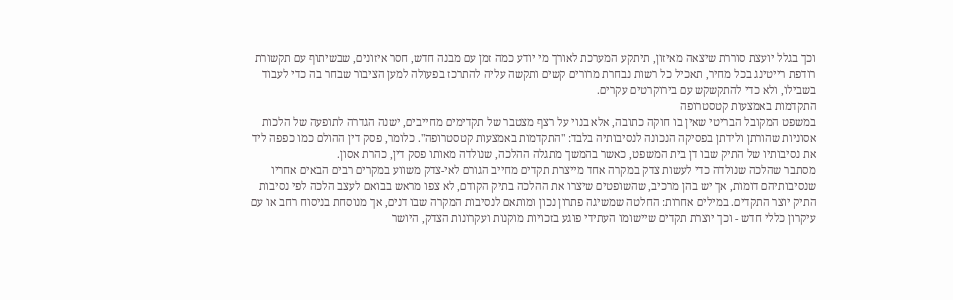וכך בגלל יועצת סוררת שיצאה מאיזון, תיתקע המערכת לאורך מי יודע כמה זמן עם מבנה חדש, חסר איזונים, שבשיתוף עם תקשורת רודפת רייטינג בכל מחיר, תאכיל כל רשות נבחרת מרורים קשים ותקשה עליה להתרכז בפעולה למען הציבור שבחר בה כדי לעבוד בשבילו, ולא כדי להתקשקש עם בירוקרטים עקרים.
התקדמות באמצעות קטסטרופה
במשפט המקובל הבריטי שאין בו חוקה כתובה, אלא בנוי על רצף מצטבר של תקדימים מחייבים, ישנה הגדרה לתופעה של הלכות אסוניות שהורתן ולידתן בפסיקה הנכונה לנסיבותיה בלבד: "התקדמות באמצעות קטסטרופה". כלומר, פסק דין ההולם כמו כפפה ליד את נסיבותיו של התיק שבו דן בית המשפט, כאשר בהמשך מתגלה ההלכה, שנולדה מאותו פסק דין, כהרת אסון.
מסתבר שהלכה שנולדה כדי לעשות צדק במקרה אחד מייצרת תקדים מחייב הגורם לאי-צדק משווע במקרים רבים הבאים אחריו שנסיבותיהם דומות, אך יש בהן מרכיב, שהשופטים שיצרו את ההלכה בתיק הקודם, לא צפו מראש בבואם לעצב הלכה לפי נסיבות התיק יוצר התקדים. במילים אחרות: החלטה שמשיגה פתרון נכון ומותאם לנסיבות המקרה שבו דנים, אך מנוסחת בניסוח רחב או עם עיקרון כללי חדש - וכך יוצרת תקדים שיישומו העתידי פוגע בזכויות מוקנות ועקרונות הצדק, היושר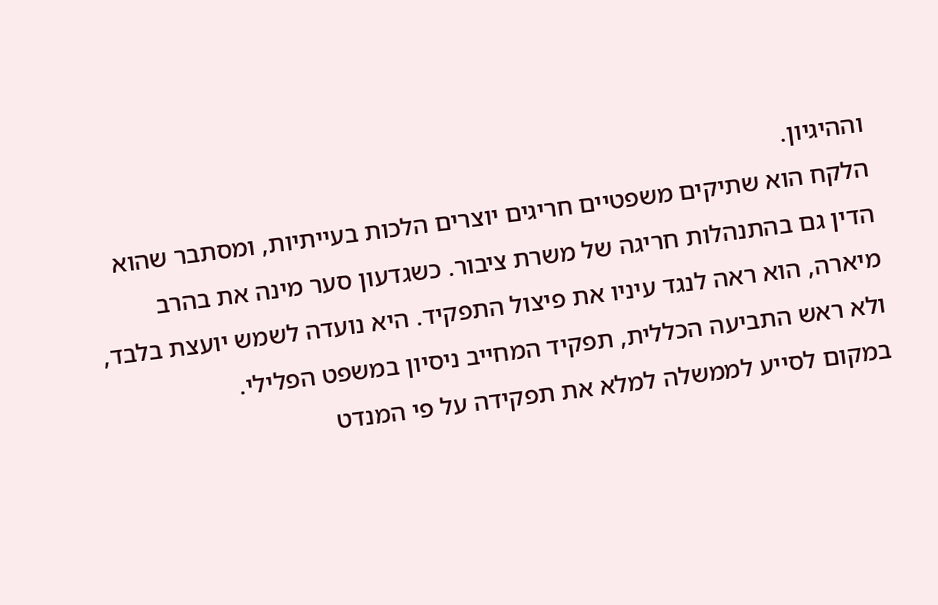וההיגיון.
הלקח הוא שתיקים משפטיים חריגים יוצרים הלכות בעייתיות, ומסתבר שהוא הדין גם בהתנהלות חריגה של משרת ציבור. כשגדעון סער מינה את בהרב מיארה, הוא ראה לנגד עיניו את פיצול התפקיד. היא נועדה לשמש יועצת בלבד, ולא ראש התביעה הכללית, תפקיד המחייב ניסיון במשפט הפלילי.
במקום לסייע לממשלה למלא את תפקידה על פי המנדט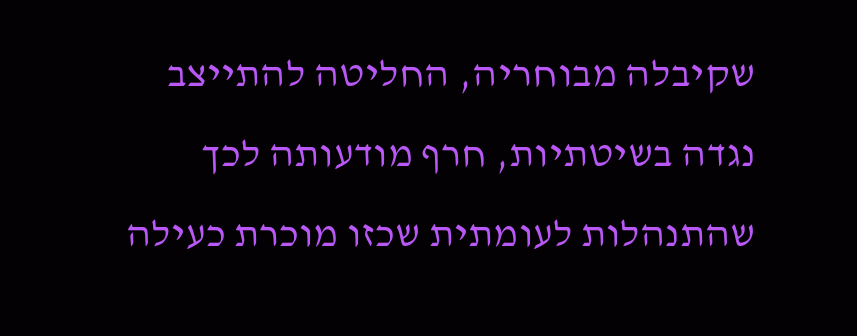שקיבלה מבוחריה, החליטה להתייצב נגדה בשיטתיות, חרף מודעותה לכך שהתנהלות לעומתית שכזו מוכרת כעילה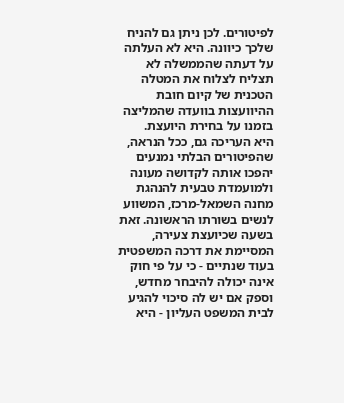לפיטורים. לכן ניתן גם להניח שלכך כיוונה. היא לא העלתה על דעתה שהממשלה לא תצליח לצלוח את המטלה הטכנית של קיום חובת ההיוועצות בוועדה שהמליצה בזמנו על בחירת היועצת.
היא העריכה גם, ככל הנראה, שהפיטורים הבלתי נמנעים יהפכו אותה לקדושה מעונה ולמועמדת טבעית להנהגת מחנה השמאל-מרכז, המשווע לנשים בשורתו הראשונה. זאת בשעה שכיועצת צעירה, המסיימת את דרכה המשפטית בעוד שנתיים - כי על פי חוק אינה יכולה להיבחר מחדש, וספק אם יש לה סיכוי להגיע לבית המשפט העליון - היא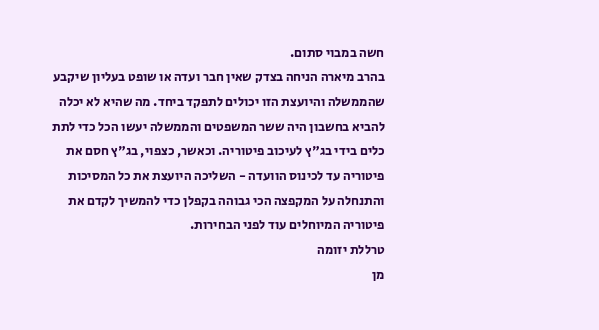חשה במבוי סתום.
בהרב מיארה הניחה בצדק שאין חבר ועדה או שופט בעליון שיקבע שהממשלה והיועצת הזו יכולים לתפקד ביחד. מה שהיא לא יכלה להביא בחשבון היה ששר המשפטים והממשלה יעשו הכל כדי לתת כלים בידי בג"ץ לעיכוב פיטוריה. וכאשר, כצפוי, בג"ץ חסם את פיטוריה עד לכינוס הוועדה - השליכה היועצת את כל המסיכות והתנחלה על המקפצה הכי גבוהה בקפלן כדי להמשיך לקדם את פיטוריה המיוחלים עוד לפני הבחירות.
טרללת יזומה
מן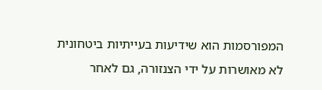המפורסמות הוא שידיעות בעייתיות ביטחונית לא מאושרות על ידי הצנזורה, גם לאחר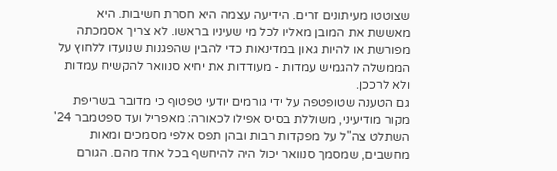שצוטטו מעיתונים זרים. הידיעה עצמה היא חסרת חשיבות. היא מאששת את המובן מאליו לכל מי שעיניו בראשו. לא צריך אסמכתה מפורשת או להיות גאון במדינאות כדי להבין שהפגנות שנועדו ללחוץ על הממשלה להגמיש עמדות - מעודדות את יחיא סנוואר להקשיח עמדות ולא לרככן.
גם הטענה שטופטפה על ידי גורמים יודעי טפטוף כי מדובר בשריפת מקור מודיעיני, משוללת בסיס אפילו לכאורה: מאפריל ועד ספטמבר 24' השתלט צה"ל על מפקדות רבות ובהן תפס אלפי מסמכים ומאות מחשבים, שמסמך סנוואר יכול היה להיחשף בכל אחד מהם. הגורם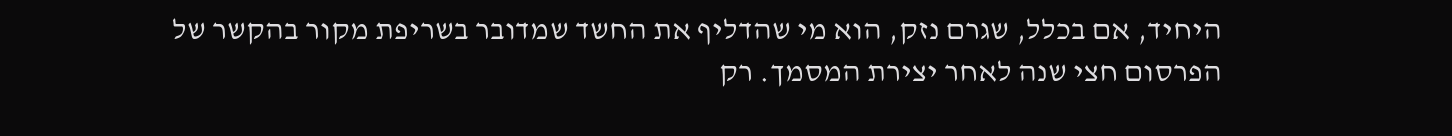היחיד, אם בכלל, שגרם נזק, הוא מי שהדליף את החשד שמדובר בשריפת מקור בהקשר של הפרסום חצי שנה לאחר יצירת המסמך. רק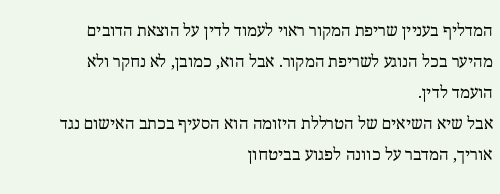המדליף בעניין שריפת המקור ראוי לעמוד לדין על הוצאת הדובים מהיער בכל הנוגע לשריפת המקור. אבל הוא, כמובן, לא נחקר ולא הועמד לדין.
אבל שיא השיאים של הטרללת היזומה הוא הסעיף בכתב האישום נגד אוריך, המדבר על כוונה לפגוע בביטחון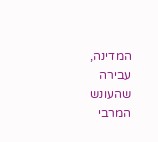המדינה, עבירה שהעונש המרבי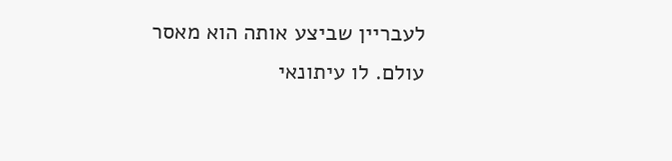לעבריין שביצע אותה הוא מאסר עולם. לו עיתונאי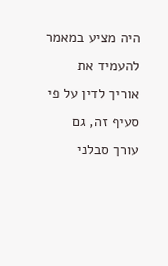היה מציע במאמר להעמיד את אוריך לדין על פי סעיף זה, גם עורך סבלני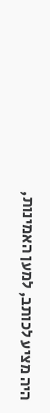היה מציע לכותב, למען האמינות,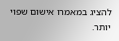להציג במאמרו אישום שפוי יותר.